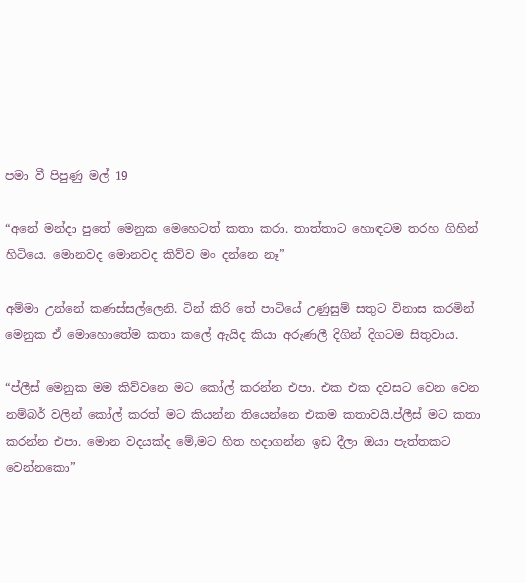පමා වී පිපුණු මල් 19

“අනේ මන්දා පුතේ මෙනුක මෙහෙටත් කතා කරා. තාත්තාට හොඳටම තරහ ගිහින් හිටියෙ. මොනවද මොනවද කිව්ව මං දන්නෙ නෑ”

අම්මා උන්නේ කණස්සල්ලෙනි. ටින් කිරි තේ පාටියේ උණුසුම් සතුට විනාස කරමින් මෙනුක ඒ මොහොතේම කතා කලේ ඇයිද කියා අරුණලී දිගින් දිගටම සිතුවාය.

“ප්ලීස් මෙනුක මම කිව්වනෙ මට කෝල් කරන්න එපා. එක එක දවසට වෙන වෙන නම්බර් වලින් කෝල් කරත් මට කියන්න තියෙන්නෙ එකම කතාවයි.ප්ලීස් මට කතා කරන්න එපා. මොන වදයක්ද මේ,මට හිත හදාගන්න ඉඩ දීලා ඔයා පැත්තකට වෙන්නකො”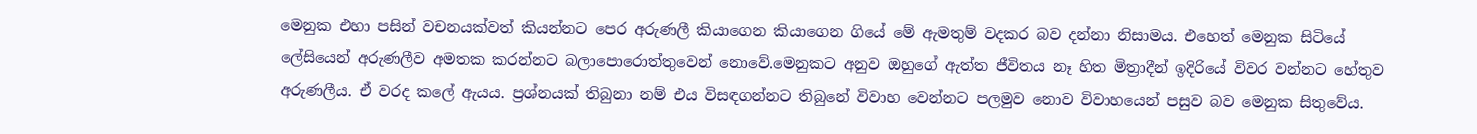මෙනුක එහා පසින් වචනයක්වත් කියන්නට පෙර අරුණලී කියාගෙන කියාගෙන ගියේ මේ ඇමතුම් වදකර බව දන්නා නිසාමය. එහෙත් මෙනුක සිටියේ ලේසියෙන් අරුණලීව අමතක කරන්නට බලාපොරොත්තුවෙන් නොවේ.මෙනුකට අනුව ඔහුගේ ඇත්ත ජීවිතය නෑ හිත මිත්‍රාදීන් ඉදිරියේ විවර වන්නට හේතුව අරුණලීය. ඒ වරද කලේ ඇයය. ප්‍රශ්නයක් තිබුනා නම් එය විසඳගන්නට තිබුනේ විවාහ වෙන්නට පලමුව නොව විවාහයෙන් පසුව බව මෙනුක සිතුවේය.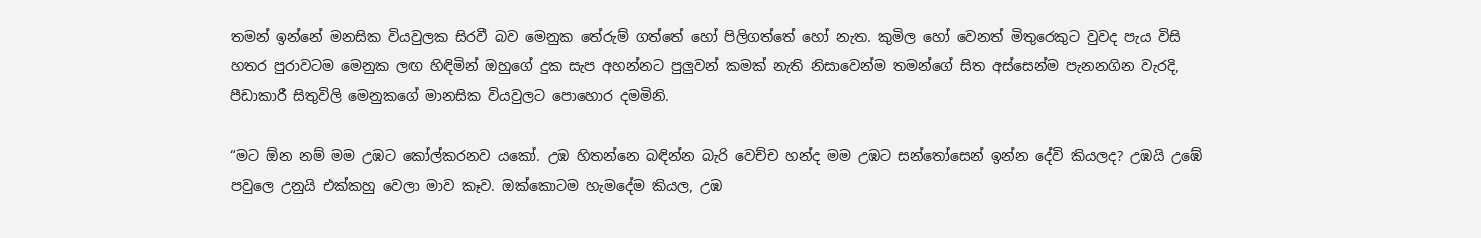තමන් ඉන්නේ මනසික වියවුලක සිරවී බව මෙනුක තේරුම් ගත්තේ හෝ පිලිගත්තේ හෝ නැත. කුමිල හෝ වෙනත් මිතුරෙකුට වුවද පැය විසි හතර පුරාවටම මෙනුක ලඟ හිඳිමින් ඔහුගේ දුක සැප අහන්නට පුලුවන් කමක් නැති නිසාවෙන්ම තමන්ගේ සිත අස්සෙන්ම පැනනගින වැරදි, පීඩාකාරී සිතුවිලි මෙනුකගේ මානසික වියවුලට පොහොර දමමිනි.

“මට ඕන නම් මම උඹට කෝල්කරනව යකෝ. උඹ හිතන්නෙ බඳින්න බැරි වෙච්ච හන්ද මම උඹට සන්තෝසෙන් ඉන්න දේවි කියලද? උඹයි උඹේ පවුලෙ උනුයි එක්කහු වෙලා මාව කෑව. ඔක්කොටම හැමදේම කියල, උඹ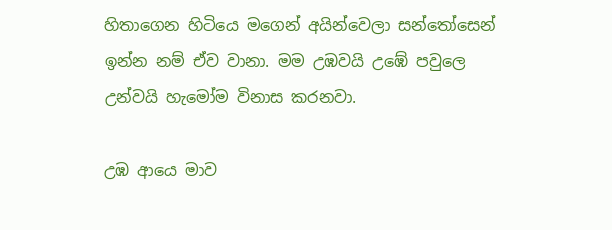හිතාගෙන හිටියෙ මගෙන් අයින්වෙලා සන්තෝසෙන් ඉන්න නම් ඒව වානා. මම උඹවයි උඹේ පවුලෙ උන්වයි හැමෝම විනාස කරනවා.

උඹ ආයෙ මාව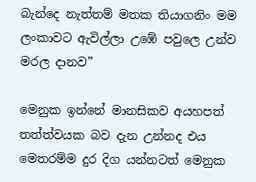බැන්දෙ නැත්තම් මතක තියාගනිං මම ලංකාවට ඇවිල්ලා උඹේ පවුලෙ උන්ව මරල දානව”

මෙනුක ඉන්නේ මානසිකව අයහපත් තත්ත්වයක බව දැන උන්නද එය මෙතරම්ම දුර දිග යන්නටත් මෙනුක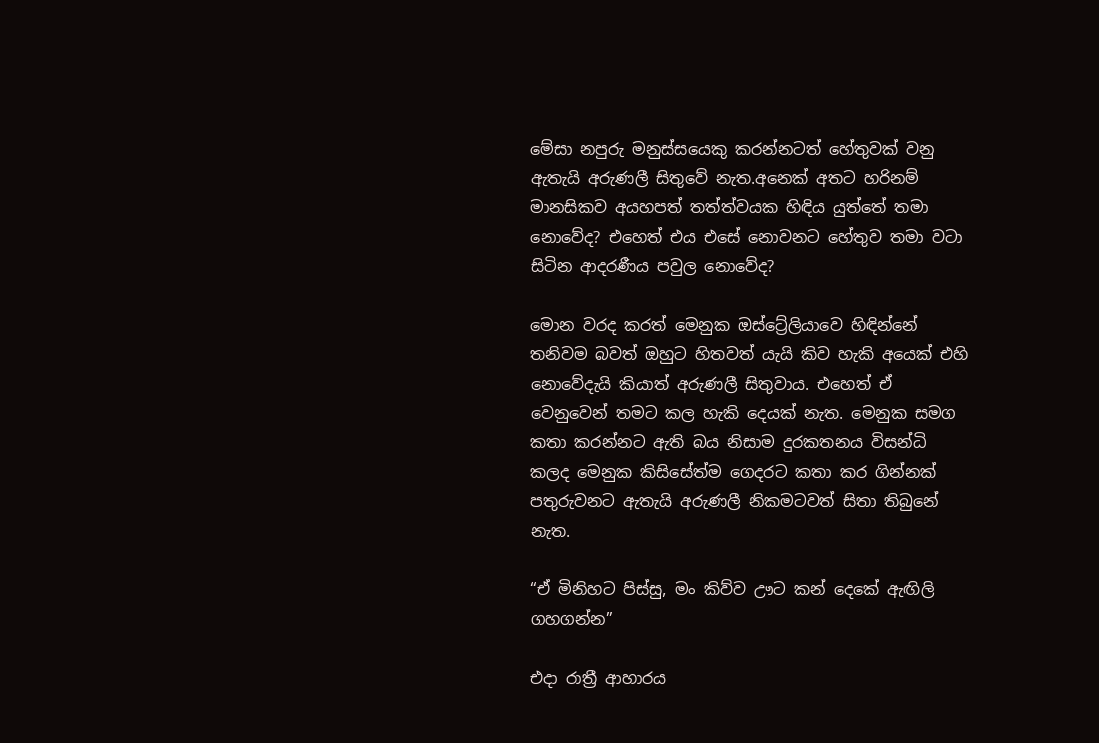මේසා නපුරු මනුස්සයෙකු කරන්නටත් හේතුවක් වනු ඇතැයි අරුණලී සිතුවේ නැත.අනෙක් අතට හරිනම් මානසිකව අයහපත් තත්ත්වයක හිඳිය යුත්තේ තමා නොවේද? එහෙත් එය එසේ නොවනට හේතුව තමා වටා සිටින ආදරණීය පවුල නොවේද?

මොන වරද කරත් මෙනුක ඔස්ට්‍රේලියාවෙ හිඳින්නේ තනිවම බවත් ඔහුට හිතවත් යැයි කිව හැකි අයෙක් එහි නොවේදැයි කියාත් අරුණලී සිතුවාය. එහෙත් ඒ වෙනුවෙන් තමට කල හැකි දෙයක් නැත. මෙනුක සමග කතා කරන්නට ඇති බය නිසාම දුරකතනය විසන්ධි කලද මෙනුක කිසිසේත්ම ගෙදරට කතා කර ගින්නක් පතුරුවනට ඇතැයි අරුණලී නිකමටවත් සිතා තිබුනේ නැත.

“ඒ මිනිහට පිස්සු, මං කිව්ව ඌට කන් දෙකේ ඇඟිලි ගහගන්න”

එදා රාත්‍රී ආහාරය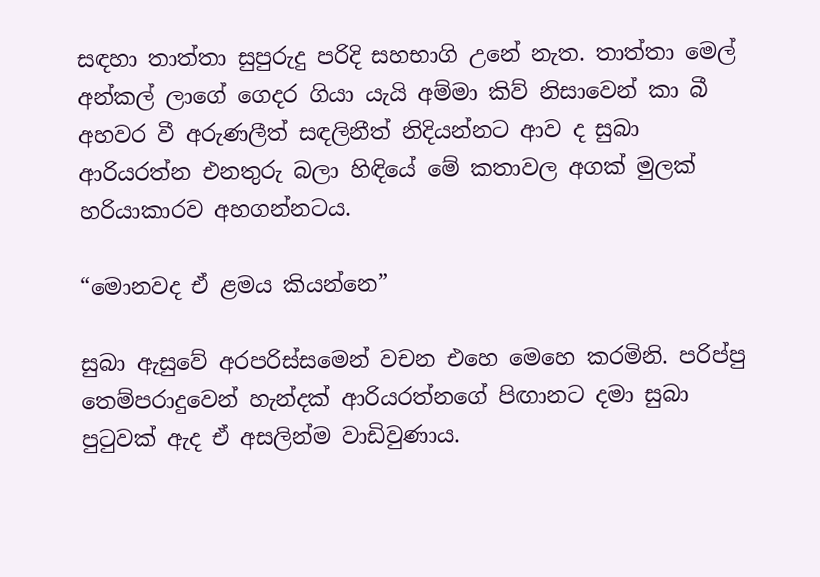සඳහා තාත්තා සුපුරුදු පරිදි සහභාගි උනේ නැත. තාත්තා මෙල් අන්කල් ලාගේ ගෙදර ගියා යැයි අම්මා කිව් නිසාවෙන් කා බී අහවර වී අරුණලීත් සඳලිනීත් නිදියන්නට ආව ද සුබා ආරියරත්න එනතුරු බලා හිඳියේ මේ කතාවල අගක් මුලක් හරියාකාරව අහගන්නටය.

“මොනවද ඒ ළමය කියන්නෙ”

සුබා ඇසුවේ අරපරිස්සමෙන් වචන එහෙ මෙහෙ කරමිනි. පරිප්පු තෙම්පරාදුවෙන් හැන්දක් ආරියරත්නගේ පිඟානට දමා සුබා පුටුවක් ඇද ඒ අසලින්ම වාඩිවුණාය.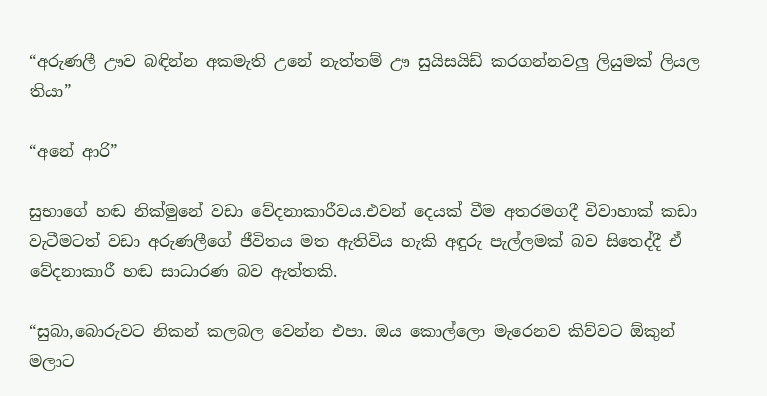“අරුණලී ඌව බඳින්න අකමැති උනේ නැත්තම් ඌ සුයිසයිඩ් කරගන්නවලු ලියුමක් ලියල තියා”

“අනේ ආරි”

සුභාගේ හඬ නික්මුනේ වඩා වේදනාකාරීවය.එවන් දෙයක් වීම අතරමගදී විවාහාක් කඩා වැටීමටත් වඩා අරුණලීගේ ජීවිතය මත ඇතිවිය හැකි අඳුරු පැල්ලමක් බව සිතෙද්දී ඒ වේදනාකාරී හඬ සාධාරණ බව ඇත්තකි.

“සුබා,බොරුවට නිකන් කලබල වෙන්න එපා. ඔය කොල්ලො මැරෙනව කිව්වට ඕකුන් මලාට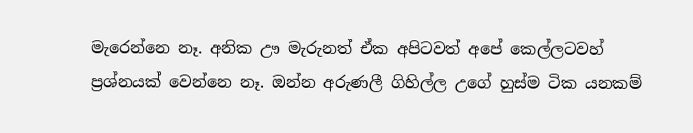මැරෙන්නෙ නෑ. අනික ඌ මැරුනත් ඒක අපිටවත් අපේ කෙල්ලටවහ් ප්‍රශ්නයක් වෙන්නෙ නෑ. ඔන්න අරුණලී ගිහිල්ල උගේ හුස්ම ටික යනකම්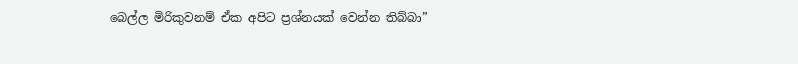බෙල්ල මිරිකුවනම් ඒක අපිට ප්‍රශ්නයක් වෙන්න තිබ්බා”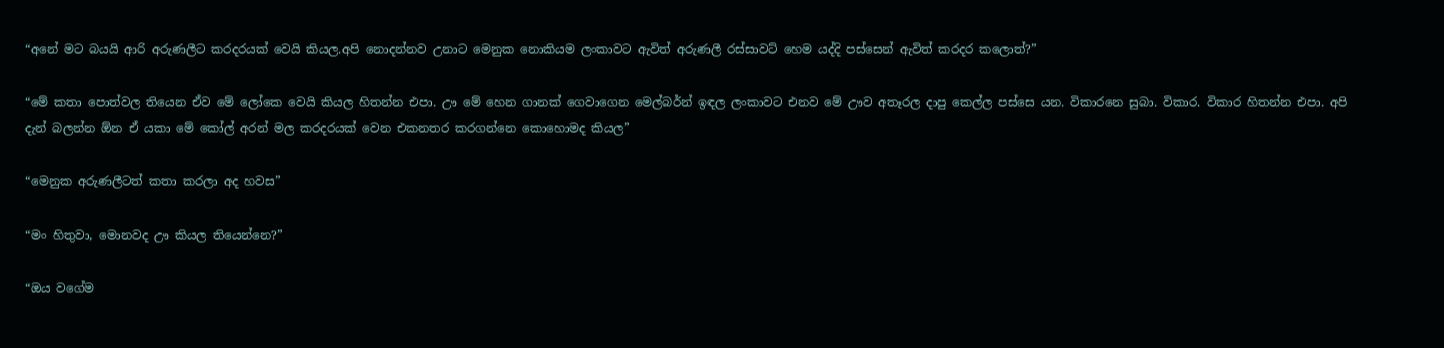“අනේ මට බයයි ආරි අරුණලීට කරදරයක් වෙයි කියල.අපි නොදන්නව උනාට මෙනුක නොකියම ලංකාවට ඇවිත් අරුණලී රස්සාවට් හෙම යද්දි පස්සෙන් ඇවිත් කරදර කලොත්?”

“මේ කතා පොත්වල තියෙන ඒව මේ ලෝකෙ වෙයි කියල හිතන්න එපා. ඌ මේ හෙන ගානක් ගෙවාගෙන මෙල්බර්න් ඉඳල ලංකාවට එනව මේ ඌව අතෑරල දාපු කෙල්ල පස්සෙ යන. විකාරනෙ සුබා. විකාර. විකාර හිතන්න එපා. අපි දැන් බලන්න ඕන ඒ යකා මේ කෝල් අරන් මල කරදරයක් වෙන එකනතර කරගන්නෙ කොහොමද කියල”

“මෙනුක අරුණලීටත් කතා කරලා අද හවස”

“මං හිතුවා, මොනවද ඌ කියල තියෙන්නෙ?”

“ඔය වගේම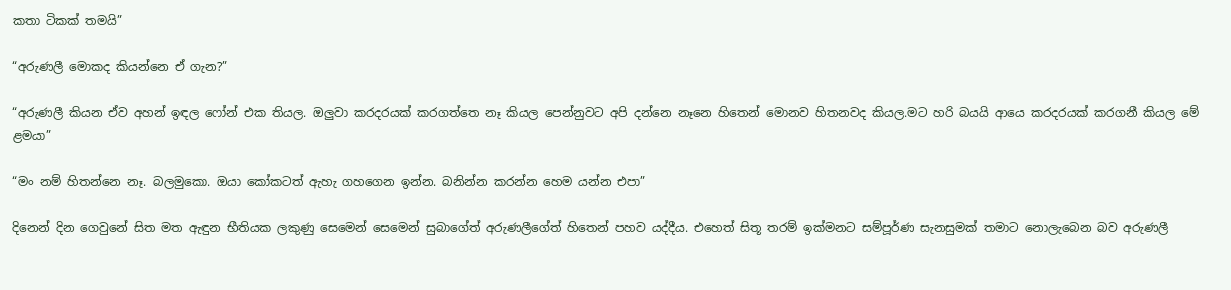කතා ටිකක් තමයි”

“අරුණලී මොකද කියන්නෙ ඒ ගැන?”

“අරුණලී කියන ඒව අහන් ඉඳල ෆෝන් එක තියල. ඔලුවා කරදරයක් කරගත්තෙ නෑ කියල පෙන්නුවට අපි දන්නෙ නෑනෙ හිතෙන් මොනව හිතනවද කියල.මට හරි බයයි ආයෙ කරදරයක් කරගනී කියල මේ ළමයා”

“මං නම් හිතන්නෙ නෑ. බලමුකො. ඔයා කෝකටත් ඇහැ ගහගෙන ඉන්න. බනින්න කරන්න හෙම යන්න එපා”

දිනෙන් දින ගෙවුනේ සිත මත ඇඳුන භීතියක ලකුණු සෙමෙන් සෙමෙන් සුබාගේත් අරුණලීගේත් හිතෙන් පහව යද්දීය. එහෙත් සිතූ තරම් ඉක්මනට සම්පූර්ණ සැනසුමක් තමාට නොලැබෙන බව අරුණලී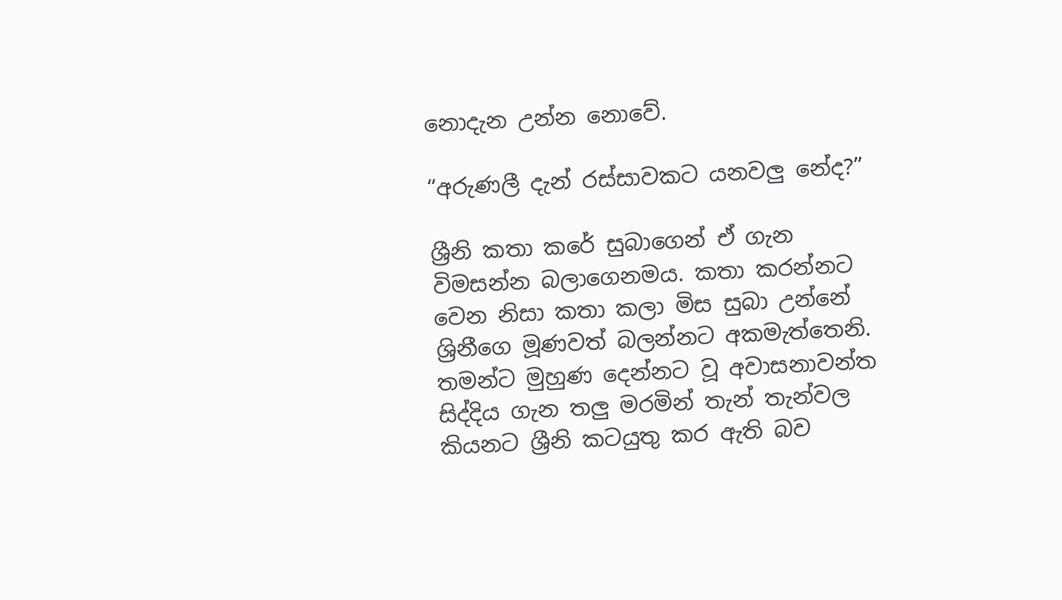නොදැන උන්න නොවේ.

“අරුණලී දැන් රස්සාවකට යනවලු නේද?”

ශ්‍රීනි කතා කරේ සුබාගෙන් ඒ ගැන විමසන්න බලාගෙනමය. කතා කරන්නට වෙන නිසා කතා කලා මිස සුබා උන්නේ ශ්‍රිනීගෙ මූණවත් බලන්නට අකමැත්තෙනි. තමන්ට මුහුණ දෙන්නට වූ අවාසනාවන්ත සිද්දිය ගැන තලු මරමින් තැන් තැන්වල කියනට ශ්‍රීනි කටයුතු කර ඇති බව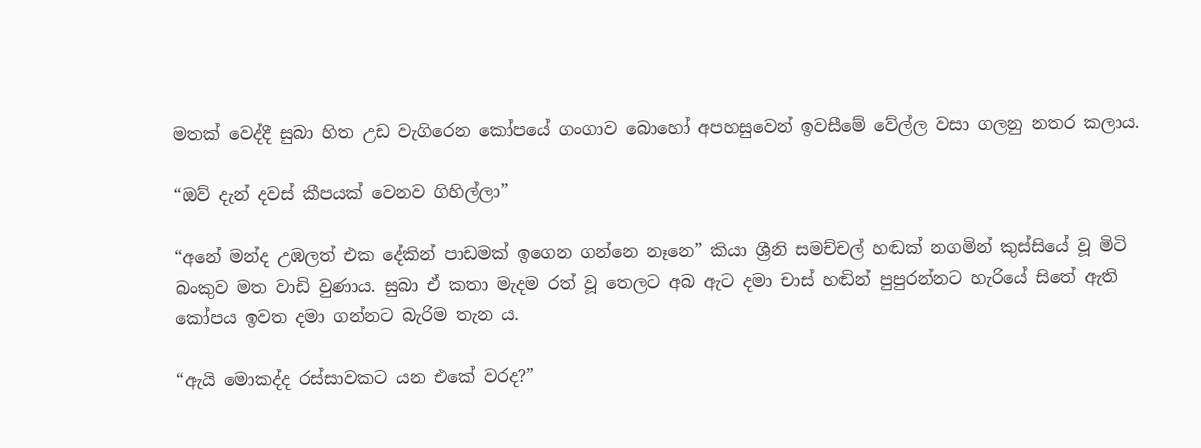මතක් වෙද්දී සුබා හිත උඩ වැගිරෙන කෝපයේ ගංගාව බොහෝ අපහසුවෙන් ඉවසීමේ වේල්ල වසා ගලනු නතර කලාය.

“ඔව් දැන් දවස් කීපයක් වෙනව ගිහිල්ලා”

“අනේ මන්ද උඹලත් එක දේකින් පාඩමක් ඉගෙන ගන්නෙ නෑනෙ” කියා ශ්‍රීනි සමච්චල් හඬක් නගමින් කුස්සියේ වූ මිටි බංකුව මත වාඩි වුණාය. සුබා ඒ කතා මැදම රත් වූ තෙලට අබ ඇට දමා චාස් හඬින් පුපුරන්නට හැරියේ සිතේ ඇති කෝපය ඉවත දමා ගන්නට බැරිම තැන ය.

“ඇයි මොකද්ද රස්සාවකට යන එකේ වරද?”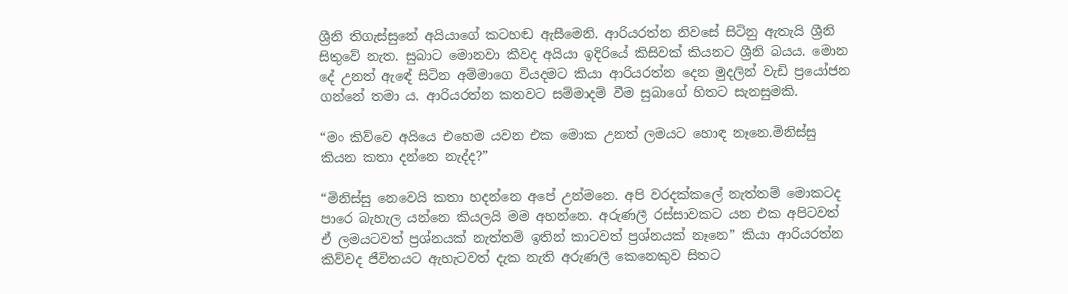ශ්‍රීනි තිගැස්සුනේ අයියාගේ කටහඬ ඇසීමෙනි. ආරියරත්න නිවසේ සිටිනු ඇතැයි ශ්‍රීනි සිතුවේ නැත. සුබාට මොනවා කීවද අයියා ඉදිරියේ කිසිවක් කියනට ශ්‍රීනි බයය. මොන දේ උනත් ඇඳේ සිටින අම්මාගෙ වියදමට කියා ආරියරත්න දෙන මුදලින් වැඩි ප්‍රයෝජන ගන්නේ තමා ය. ආරියරත්න කතවට සම්මාදම් වීම සුබාගේ හිතට සැනසුමකි.

“මං කිව්වෙ අයියෙ එහෙම යවන එක මොක උනත් ලමයට හොඳ නෑනෙ.මිනිස්සු කියන කතා දන්නෙ නැද්ද?”

“මිනිස්සු නෙවෙයි කතා හදන්නෙ අපේ උන්මනෙ. අපි වරදක්කලේ නැත්තම් මොකටද පාරෙ බැහැල යන්නෙ කියලයි මම අහන්නෙ. අරුණලී රස්සාවකට යන එක අපිටවත් ඒ ලමයටවත් ප්‍රශ්නයක් නැත්තම් ඉතින් කාටවත් ප්‍රශ්නයක් නෑනෙ” කියා ආරියරත්න කිව්වද ජීවිතයට ඇහැටවත් දැක නැති අරුණලී කෙනෙකුව සිතට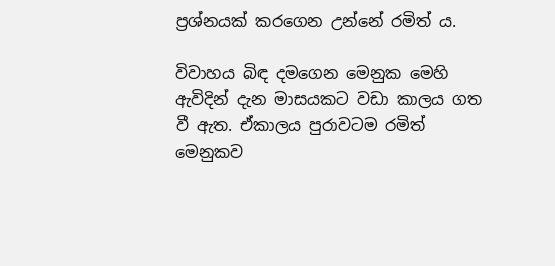ප්‍රශ්නයක් කරගෙන උන්නේ රමිත් ය.

විවාහය බිඳ දමගෙන මෙනුක මෙහි ඇවිදින් දැන මාසයකට වඩා කාලය ගත වී ඇත. ඒකාලය පුරාවටම රමිත් මෙනුකව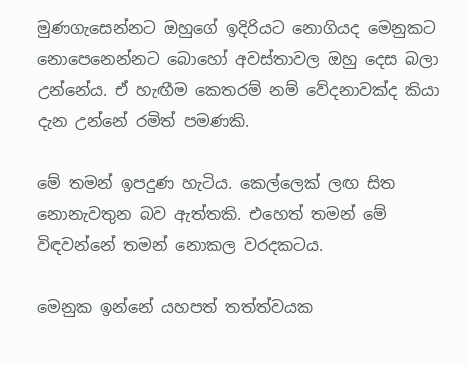මුණගැසෙන්නට ඔහුගේ ඉදිරියට නොගියද මෙනුකට නොපෙනෙන්නට බොහෝ අවස්තාවල ඔහු දෙස බලා උන්නේය. ඒ හැඟීම කෙතරම් නම් වේදනාවක්ද කියා දැන උන්නේ රමිත් පමණකි.

මේ තමන් ඉපදුණ හැටිය. කෙල්ලෙක් ලඟ සිත නොනැවතුන බව ඇත්තකි. එහෙත් තමන් මේ විඳවන්නේ තමන් නොකල වරදකටය.

මෙනුක ඉන්නේ යහපත් තත්ත්වයක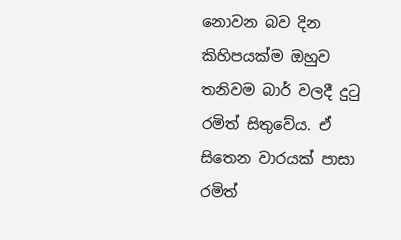නොවන බව දින කිහිපයක්ම ඔහුව තනිවම බාර් වලදී දුටු රමිත් සිතුවේය. ඒ සිතෙන වාරයක් පාසා රමිත්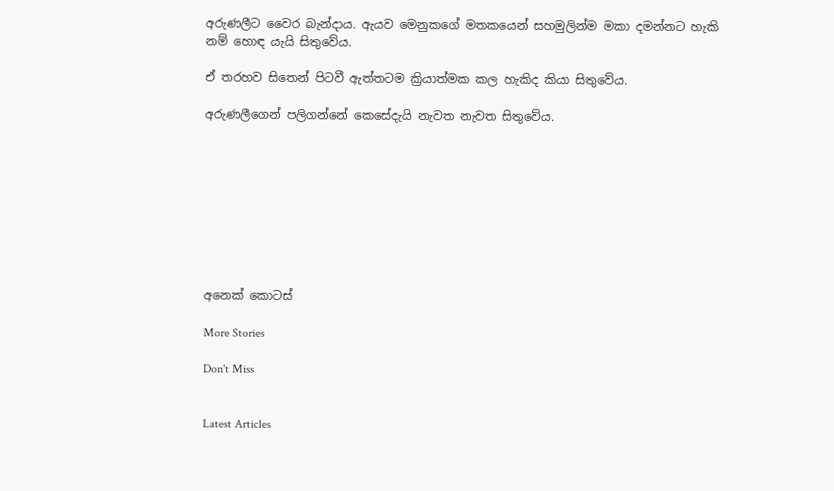අරුණලීට වෛර බැන්දාය. ඇයව මෙනුකගේ මතකයෙන් සහමුලින්ම මකා දමන්නට හැකි නම් හොඳ යැයි සිතුවේය.

ඒ තරහව සිතෙන් පිටවී ඇත්තටම ක්‍රියාත්මක කල හැකිද කියා සිතුවේය.

අරුණලීගෙන් පලිගන්නේ කෙසේදැයි නැවත නැවත සිතුවේය.









අනෙක් කොටස්

More Stories

Don't Miss


Latest Articles